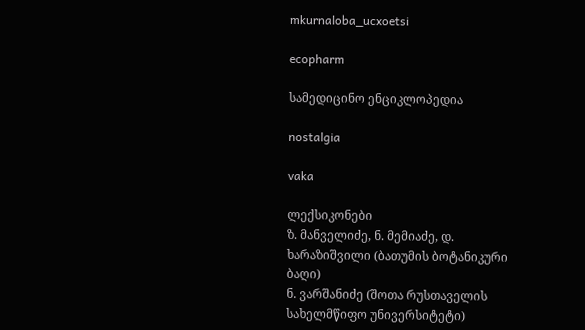mkurnaloba_ucxoetsi

ecopharm

სამედიცინო ენციკლოპედია

nostalgia

vaka

ლექსიკონები
ზ. მანველიძე, ნ. მემიაძე, დ. ხარაზიშვილი (ბათუმის ბოტანიკური ბაღი)
ნ. ვარშანიძე (შოთა რუსთაველის სახელმწიფო უნივერსიტეტი)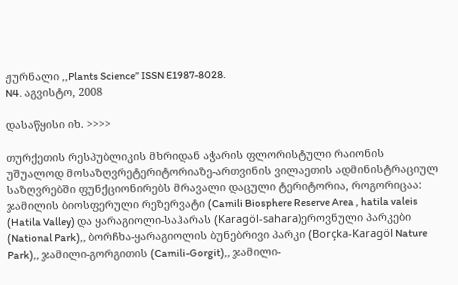ჟურნალი ,,Plants Science” ISSN E1987-8028.
N4. აგვისტო, 2008

დასაწყისი იხ. >>>>

თურქეთის რესპუბლიკის მხრიდან აჭარის ფლორისტული რაიონის უშუალოდ მოსაზღვრეტერიტორიაზე-ართვინის ვილაეთის ადმინისტრაციულ საზღვრებში ფუნქციონირებს მრავალი დაცული ტერიტორია, როგორიცაა: ჯამილის ბიოსფერული რეზერვატი (Camili Biosphere Reserve Area , hatila valeis (Hatila Valley) და ყარაგიოლი-საჰარას (Karagöl-sahara)ეროვნული პარკები (National Park),, ბორჩხა-ყარაგიოლის ბუნებრივი პარკი (Borçka-Karagöl Nature Park),, ჯამილი-გორგითის (Camili-Gorgit),, ჯამილი-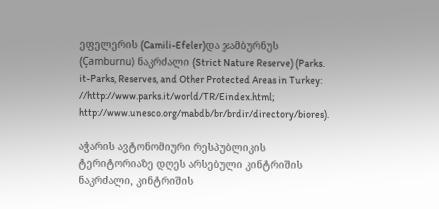ეფელერის (Camili-Efeler)და ჯამბურნუს (Çamburnu) ნაკრძალი (Strict Nature Reserve) (Parks. it-Parks, Reserves, and Other Protected Areas in Turkey: //http://www.parks.it/world/TR/Eindex.html; http://www.unesco.org/mabdb/br/brdir/directory/biores).

აჭარის ავტონომიური რესპუბლიკის ტერიტორიაზე დღეს არსებული კინტრიშის ნაკრძალი, კინტრიშის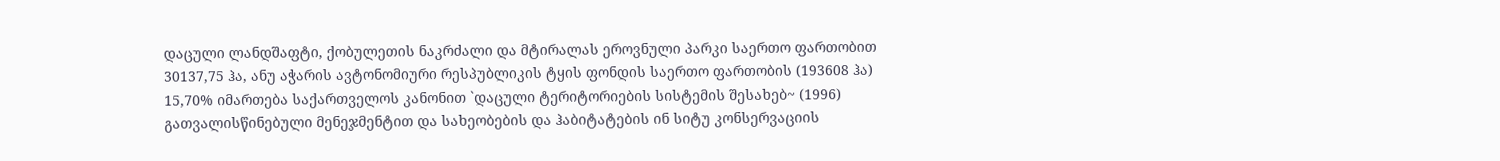დაცული ლანდშაფტი, ქობულეთის ნაკრძალი და მტირალას ეროვნული პარკი საერთო ფართობით 30137,75 ჰა, ანუ აჭარის ავტონომიური რესპუბლიკის ტყის ფონდის საერთო ფართობის (193608 ჰა) 15,70% იმართება საქართველოს კანონით `დაცული ტერიტორიების სისტემის შესახებ~ (1996) გათვალისწინებული მენეჯმენტით და სახეობების და ჰაბიტატების ინ სიტუ კონსერვაციის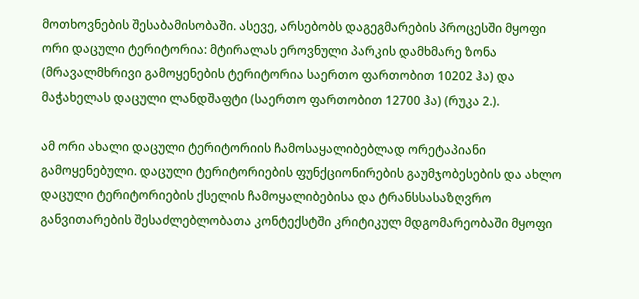მოთხოვნების შესაბამისობაში. ასევე, არსებობს დაგეგმარების პროცესში მყოფი ორი დაცული ტერიტორია: მტირალას ეროვნული პარკის დამხმარე ზონა (მრავალმხრივი გამოყენების ტერიტორია საერთო ფართობით 10202 ჰა) და მაჭახელას დაცული ლანდშაფტი (საერთო ფართობით 12700 ჰა) (რუკა 2.).

ამ ორი ახალი დაცული ტერიტორიის ჩამოსაყალიბებლად ორეტაპიანი გამოყენებული. დაცული ტერიტორიების ფუნქციონირების გაუმჯობესების და ახლო დაცული ტერიტორიების ქსელის ჩამოყალიბებისა და ტრანსსასაზღვრო განვითარების შესაძლებლობათა კონტექსტში კრიტიკულ მდგომარეობაში მყოფი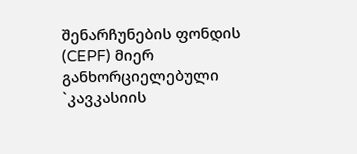შენარჩუნების ფონდის (CEPF) მიერ განხორციელებული `კავკასიის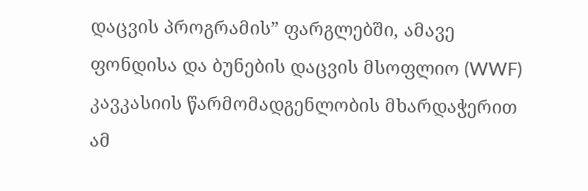დაცვის პროგრამის” ფარგლებში, ამავე ფონდისა და ბუნების დაცვის მსოფლიო (WWF) კავკასიის წარმომადგენლობის მხარდაჭერით ამ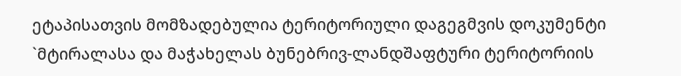ეტაპისათვის მომზადებულია ტერიტორიული დაგეგმვის დოკუმენტი `მტირალასა და მაჭახელას ბუნებრივ-ლანდშაფტური ტერიტორიის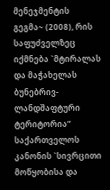მენეჯმენტის გეგმა~ (2008), რის საფუძველზეც იქმნება `მტირალას და მაჭახელას ბუნებრივ-ლანდშაფტური ტერიტორია” საქართველოს კანონის `სივრცითი მოწყობისა და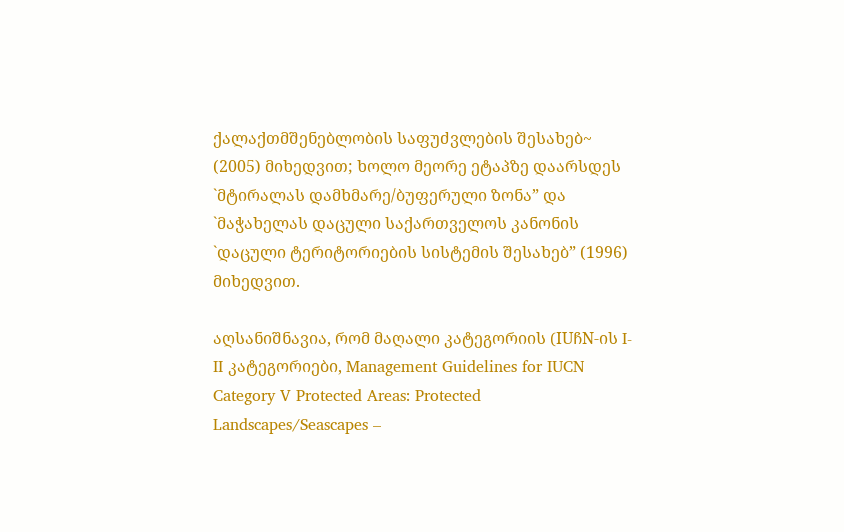ქალაქთმშენებლობის საფუძვლების შესახებ~ (2005) მიხედვით; ხოლო მეორე ეტაპზე დაარსდეს `მტირალას დამხმარე/ბუფერული ზონა” და `მაჭახელას დაცული საქართველოს კანონის `დაცული ტერიტორიების სისტემის შესახებ” (1996) მიხედვით.

აღსანიშნავია, რომ მაღალი კატეგორიის (IUჩN-ის I-II კატეგორიები, Management Guidelines for IUCN Category V Protected Areas: Protected Landscapes/Seascapes –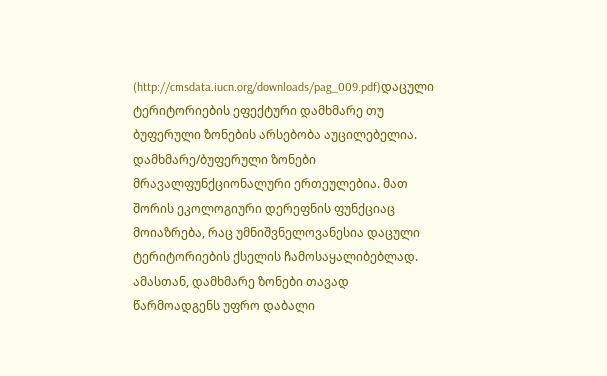(http://cmsdata.iucn.org/downloads/pag_009.pdf)დაცული ტერიტორიების ეფექტური დამხმარე თუ ბუფერული ზონების არსებობა აუცილებელია. დამხმარე/ბუფერული ზონები მრავალფუნქციონალური ერთეულებია. მათ შორის ეკოლოგიური დერეფნის ფუნქციაც მოიაზრება, რაც უმნიშვნელოვანესია დაცული ტერიტორიების ქსელის ჩამოსაყალიბებლად. ამასთან, დამხმარე ზონები თავად წარმოადგენს უფრო დაბალი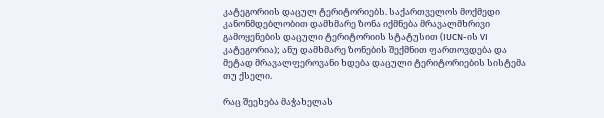კატეგორიის დაცულ ტერიტორიებს. საქართველოს მოქმედი კანონმდებლობით დამხმარე ზონა იქმნება მრავალმხრივი გამოყენების დაცული ტერიტორიის სტატუსით (IUCN-ის VI კატეგორია); ანუ დამხმარე ზონების შექმნით ფართოვდება და მეტად მრავალფეროვანი ხდება დაცული ტერიტორიების სისტემა თუ ქსელი.

რაც შეეხება მაჭახელას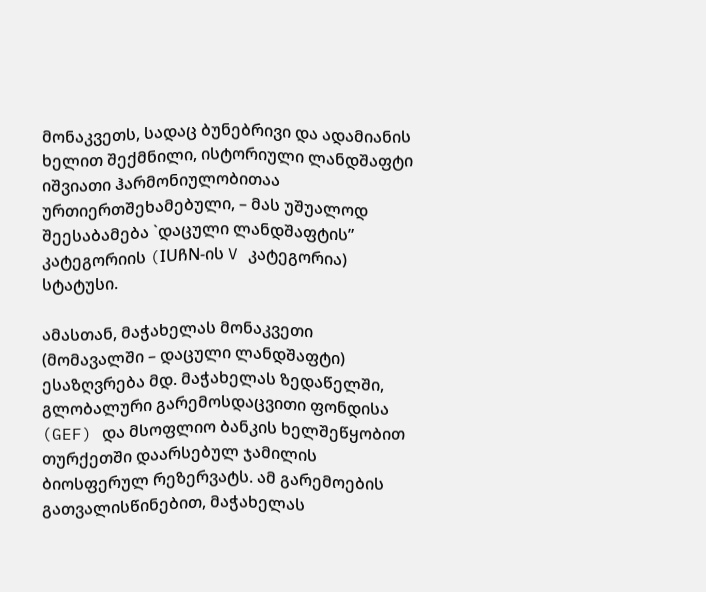მონაკვეთს, სადაც ბუნებრივი და ადამიანის ხელით შექმნილი, ისტორიული ლანდშაფტი იშვიათი ჰარმონიულობითაა ურთიერთშეხამებული, – მას უშუალოდ შეესაბამება `დაცული ლანდშაფტის” კატეგორიის (IUჩN-ის V კატეგორია) სტატუსი.

ამასთან, მაჭახელას მონაკვეთი (მომავალში – დაცული ლანდშაფტი) ესაზღვრება მდ. მაჭახელას ზედაწელში, გლობალური გარემოსდაცვითი ფონდისა (GEF) და მსოფლიო ბანკის ხელშეწყობით თურქეთში დაარსებულ ჯამილის ბიოსფერულ რეზერვატს. ამ გარემოების გათვალისწინებით, მაჭახელას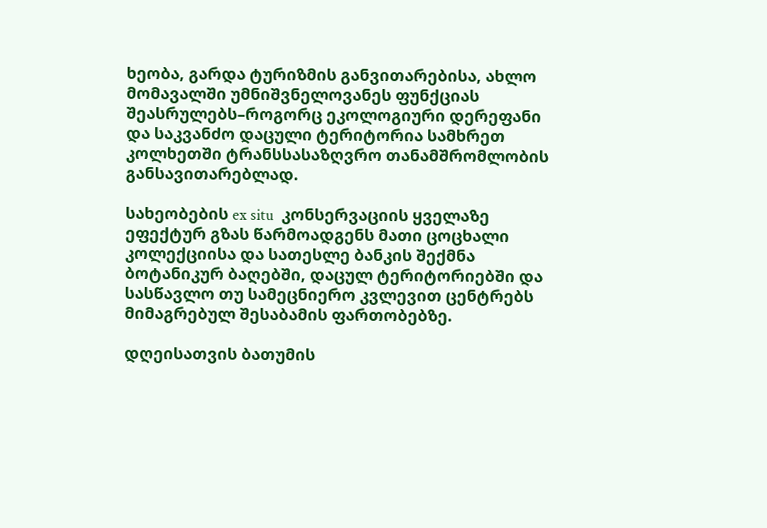ხეობა, გარდა ტურიზმის განვითარებისა, ახლო მომავალში უმნიშვნელოვანეს ფუნქციას შეასრულებს–როგორც ეკოლოგიური დერეფანი და საკვანძო დაცული ტერიტორია სამხრეთ კოლხეთში ტრანსსასაზღვრო თანამშრომლობის განსავითარებლად.

სახეობების ex situ  კონსერვაციის ყველაზე ეფექტურ გზას წარმოადგენს მათი ცოცხალი კოლექციისა და სათესლე ბანკის შექმნა ბოტანიკურ ბაღებში, დაცულ ტერიტორიებში და სასწავლო თუ სამეცნიერო კვლევით ცენტრებს მიმაგრებულ შესაბამის ფართობებზე.

დღეისათვის ბათუმის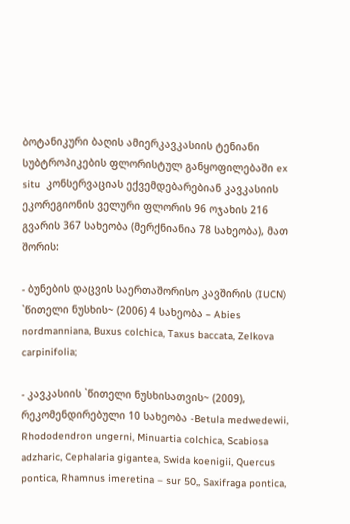ბოტანიკური ბაღის ამიერკავკასიის ტენიანი სუბტროპიკების ფლორისტულ განყოფილებაში ex situ  კონსერვაციას ექვემდებარებიან კავკასიის ეკორეგიონის ველური ფლორის 96 ოჯახის 216 გვარის 367 სახეობა (მერქნიანია 78 სახეობა), მათ შორის:

- ბუნების დაცვის საერთაშორისო კავშირის (IUCN) `წითელი ნუსხის~ (2006) 4 სახეობა – Abies nordmanniana, Buxus colchica, Taxus baccata, Zelkova carpinifolia;

- კავკასიის `წითელი ნუსხისათვის~ (2009), რეკომენდირებული 10 სახეობა -Betula medwedewii, Rhododendron ungerni, Minuartia colchica, Scabiosa adzharic, Cephalaria gigantea, Swida koenigii, Quercus pontica, Rhamnus imeretina – sur 50,, Saxifraga pontica,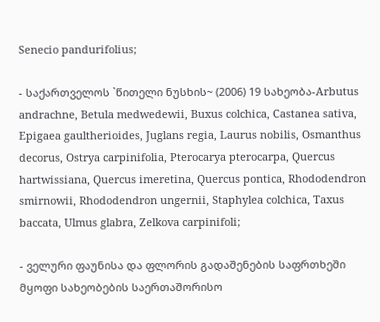Senecio pandurifolius;

- საქართველოს `წითელი ნუსხის~ (2006) 19 სახეობა-Arbutus andrachne, Betula medwedewii, Buxus colchica, Castanea sativa, Epigaea gaultherioides, Juglans regia, Laurus nobilis, Osmanthus decorus, Ostrya carpinifolia, Pterocarya pterocarpa, Quercus hartwissiana, Quercus imeretina, Quercus pontica, Rhododendron smirnowii, Rhododendron ungernii, Staphylea colchica, Taxus baccata, Ulmus glabra, Zelkova carpinifoli;

- ველური ფაუნისა და ფლორის გადაშენების საფრთხეში მყოფი სახეობების საერთაშორისო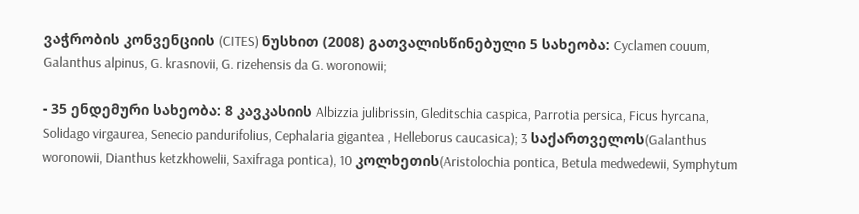ვაჭრობის კონვენციის (CITES) ნუსხით (2008) გათვალისწინებული 5 სახეობა: Cyclamen couum, Galanthus alpinus, G. krasnovii, G. rizehensis da G. woronowii;

- 35 ენდემური სახეობა: 8 კავკასიის Albizzia julibrissin, Gleditschia caspica, Parrotia persica, Ficus hyrcana, Solidago virgaurea, Senecio pandurifolius, Cephalaria gigantea , Helleborus caucasica); 3 საქართველოს(Galanthus woronowii, Dianthus ketzkhowelii, Saxifraga pontica), 10 კოლხეთის(Aristolochia pontica, Betula medwedewii, Symphytum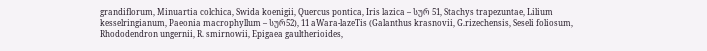grandiflorum, Minuartia colchica, Swida koenigii, Quercus pontica, Iris lazica – სურ 51, Stachys trapezuntae, Lilium kesselringianum, Paeonia macrophyllum – სურ52), 11 aWara-lazeTis (Galanthus krasnovii, G.rizechensis, Seseli foliosum, Rhododendron ungernii, R. smirnowii, Epigaea gaultherioides,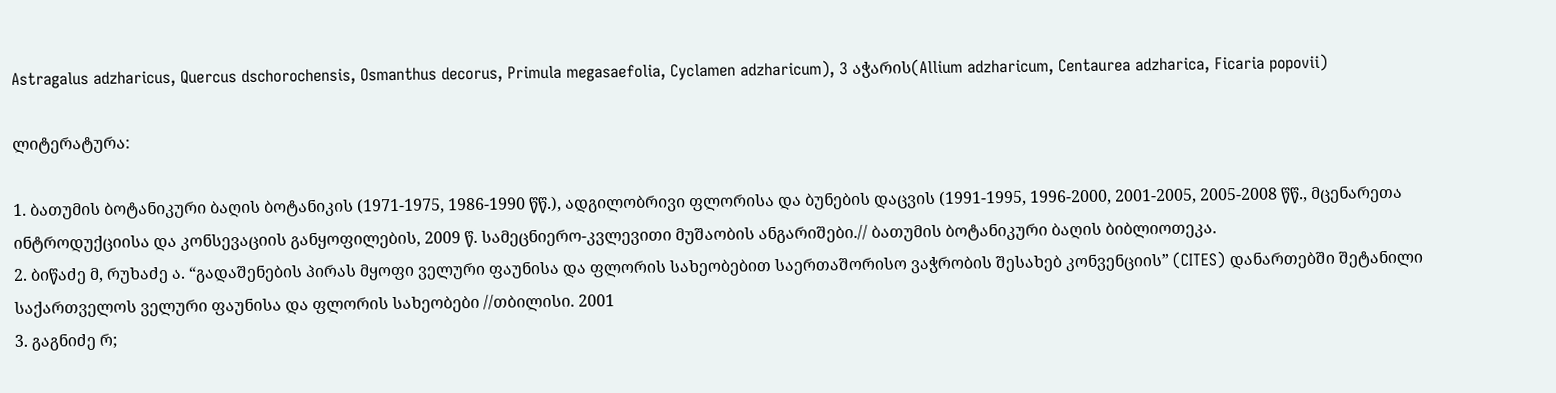Astragalus adzharicus, Quercus dschorochensis, Osmanthus decorus, Primula megasaefolia, Cyclamen adzharicum), 3 აჭარის(Allium adzharicum, Centaurea adzharica, Ficaria popovii)

ლიტერატურა:

1. ბათუმის ბოტანიკური ბაღის ბოტანიკის (1971-1975, 1986-1990 წწ.), ადგილობრივი ფლორისა და ბუნების დაცვის (1991-1995, 1996-2000, 2001-2005, 2005-2008 წწ., მცენარეთა ინტროდუქციისა და კონსევაციის განყოფილების, 2009 წ. სამეცნიერო-კვლევითი მუშაობის ანგარიშები.// ბათუმის ბოტანიკური ბაღის ბიბლიოთეკა.
2. ბიწაძე მ, რუხაძე ა. “გადაშენების პირას მყოფი ველური ფაუნისა და ფლორის სახეობებით საერთაშორისო ვაჭრობის შესახებ კონვენციის” (CITES) დანართებში შეტანილი საქართველოს ველური ფაუნისა და ფლორის სახეობები //თბილისი. 2001
3. გაგნიძე რ;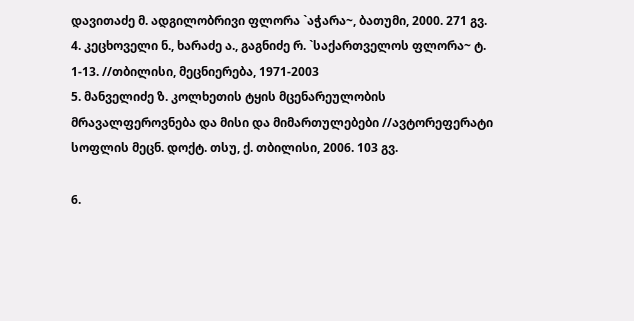დავითაძე მ. ადგილობრივი ფლორა `აჭარა~, ბათუმი, 2000. 271 გვ.
4. კეცხოველი ნ., ხარაძე ა., გაგნიძე რ. `საქართველოს ფლორა~ ტ. 1-13. //თბილისი, მეცნიერება, 1971-2003
5. მანველიძე ზ. კოლხეთის ტყის მცენარეულობის მრავალფეროვნება და მისი და მიმართულებები //ავტორეფერატი სოფლის მეცნ. დოქტ. თსუ, ქ. თბილისი, 2006. 103 გვ.

6.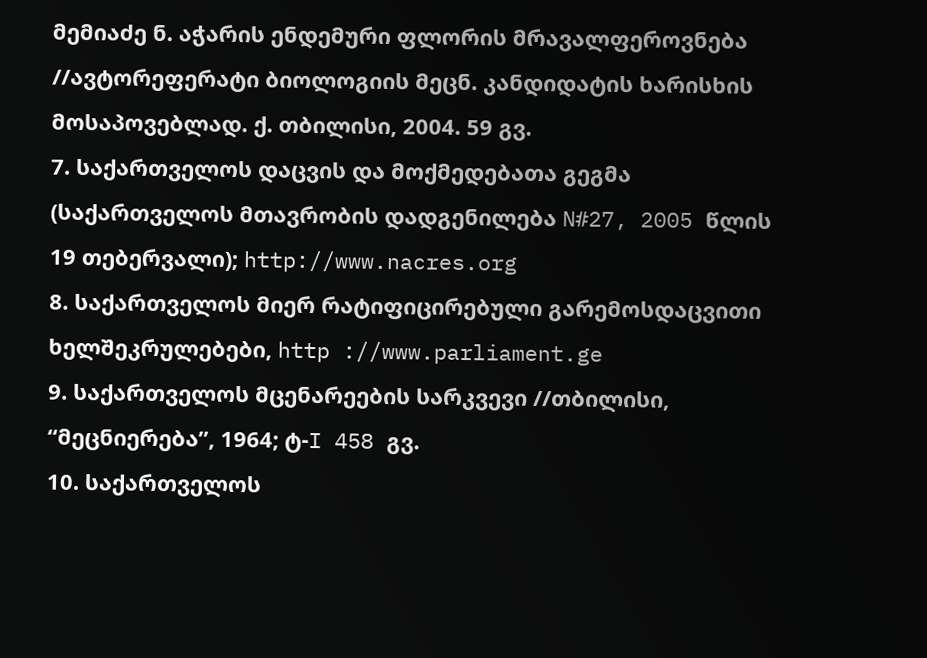მემიაძე ნ. აჭარის ენდემური ფლორის მრავალფეროვნება //ავტორეფერატი ბიოლოგიის მეცნ. კანდიდატის ხარისხის მოსაპოვებლად. ქ. თბილისი, 2004. 59 გვ.
7. საქართველოს დაცვის და მოქმედებათა გეგმა (საქართველოს მთავრობის დადგენილება N#27, 2005 წლის 19 თებერვალი); http://www.nacres.org
8. საქართველოს მიერ რატიფიცირებული გარემოსდაცვითი ხელშეკრულებები, http ://www.parliament.ge
9. საქართველოს მცენარეების სარკვევი //თბილისი, “მეცნიერება”, 1964; ტ-I 458 გვ.
10. საქართველოს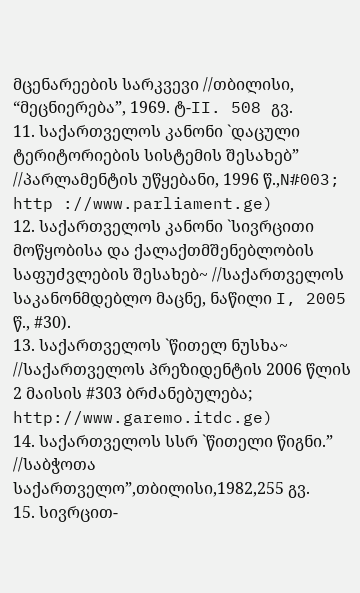მცენარეების სარკვევი //თბილისი, “მეცნიერება”, 1969. ტ-II. 508 გვ.
11. საქართველოს კანონი `დაცული ტერიტორიების სისტემის შესახებ” //პარლამენტის უწყებანი, 1996 წ.,N#003; http ://www.parliament.ge)
12. საქართველოს კანონი `სივრცითი მოწყობისა და ქალაქთმშენებლობის საფუძვლების შესახებ~ //საქართველოს საკანონმდებლო მაცნე, ნაწილი I, 2005 წ., #30).
13. საქართველოს `წითელ ნუსხა~ //საქართველოს პრეზიდენტის 2006 წლის 2 მაისის #303 ბრძანებულება; http://www.garemo.itdc.ge)
14. საქართველოს სსრ `წითელი წიგნი.” //საბჭოთა საქართველო”,თბილისი,1982,255 გვ.
15. სივრცით-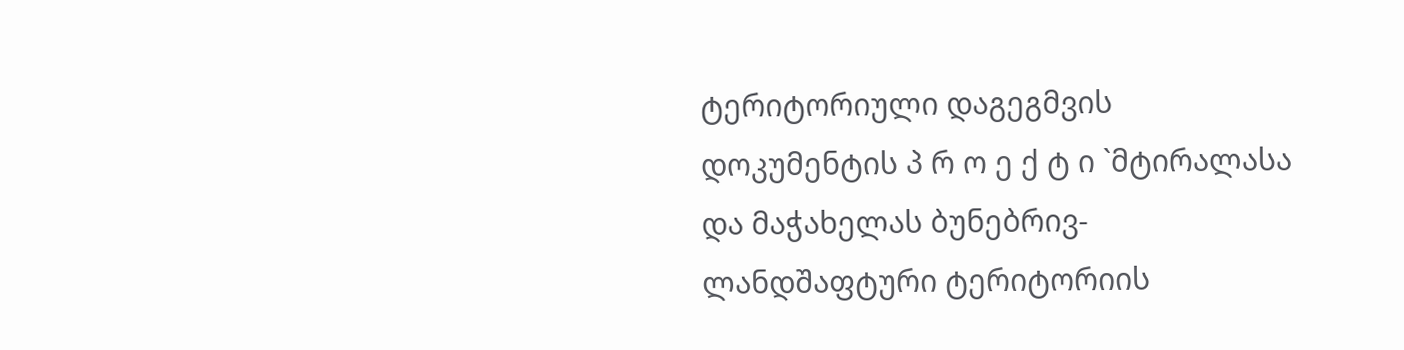ტერიტორიული დაგეგმვის დოკუმენტის პ რ ო ე ქ ტ ი `მტირალასა და მაჭახელას ბუნებრივ-ლანდშაფტური ტერიტორიის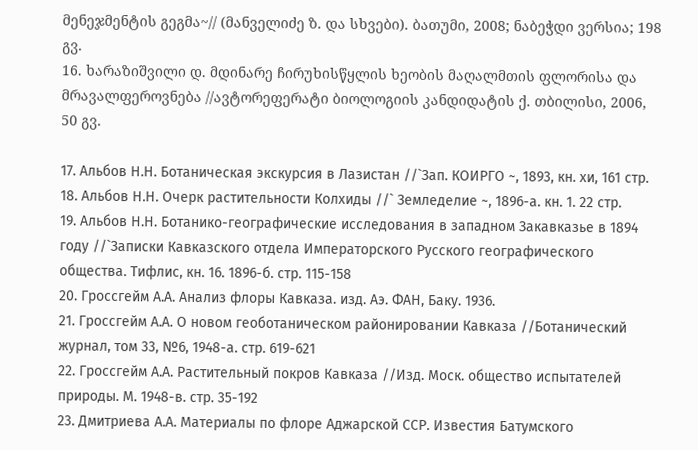მენეჯმენტის გეგმა~// (მანველიძე ზ. და სხვები). ბათუმი, 2008; ნაბეჭდი ვერსია; 198 გვ.
16. ხარაზიშვილი დ. მდინარე ჩირუხისწყლის ხეობის მაღალმთის ფლორისა და მრავალფეროვნება //ავტორეფერატი ბიოლოგიის კანდიდატის ქ. თბილისი, 2006, 50 გვ.

17. Альбов Н.Н. Ботаническая экскурсия в Лазистан //`Зап. КОИРГО ~, 1893, кн. хи, 161 стр.
18. Альбов Н.Н. Очерк растительности Колхиды //` Земледелие ~, 1896-а. кн. 1. 22 стр.
19. Альбов Н.Н. Ботанико-географические исследования в западном Закавказье в 1894 году //`Записки Кавказского отдела Императорского Русского географического общества. Тифлис, кн. 16. 1896-б. стр. 115-158
20. Гроссгейм А.А. Анализ флоры Кавказа. изд. Аэ. ФАН, Баку. 1936.
21. Гроссгейм А.А. О новом геоботаническом районировании Кавказа //Ботанический журнал, том 33, №6, 1948-а. стр. 619-621
22. Гроссгейм А.А. Растительный покров Кавказа //Изд. Моск. общество испытателей природы. М. 1948-в. стр. 35-192
23. Дмитриева А.А. Материалы по флоре Аджарской ССР. Известия Батумского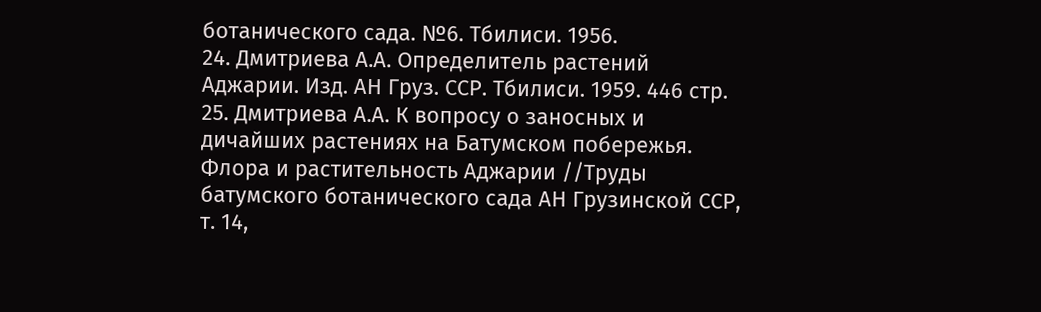ботанического сада. №6. Тбилиси. 1956.
24. Дмитриева А.А. Определитель растений Аджарии. Изд. АН Груз. ССР. Тбилиси. 1959. 446 стр.
25. Дмитриева А.А. К вопросу о заносных и дичайших растениях на Батумском побережья. Флора и растительность Аджарии //Труды батумского ботанического сада АН Грузинской ССР, т. 14,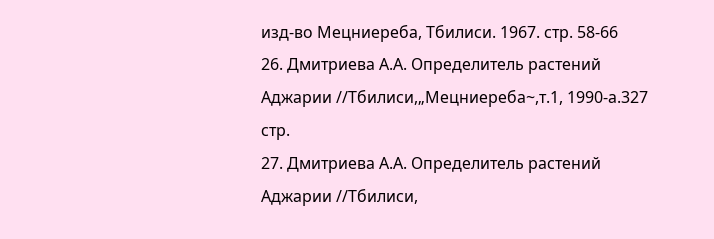изд-во Мецниереба, Тбилиси. 1967. стр. 58-66
26. Дмитриева А.А. Определитель растений Аджарии //Тбилиси,„Мецниереба~,т.1, 1990-а.327 стр.
27. Дмитриева А.А. Определитель растений Аджарии //Тбилиси,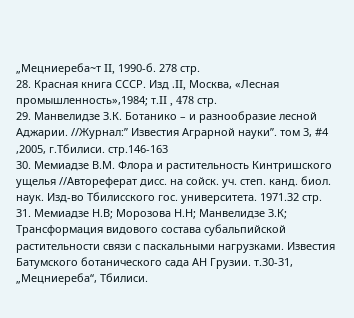„Мецниереба~т II, 1990-б. 278 стр.
28. Красная книга СССР. Изд .II, Москва, «Лесная промышленность»,1984; т.II , 478 стр.
29. Манвелидзе З.К. Ботанико – и разнообразие лесной Аджарии. //Журнал:” Известия Аграрной науки”. том 3, #4 ,2005, г.Тбилиси. стр.146-163
30. Мемиадзе В.М. Флора и растительность Кинтришского ущелья //Автореферат дисс. на сойск. уч. степ. канд. биол. наук. Изд-во Тбилисского гос. университета. 1971.32 стр.
31. Мемиадзе Н.В; Морозова Н.Н; Манвелидзе З.К; Трансформация видового состава субальпийской растительности связи с паскальными нагрузками. Известия Батумского ботанического сада АН Грузии. т.30-31, „Мецниереба“, Тбилиси.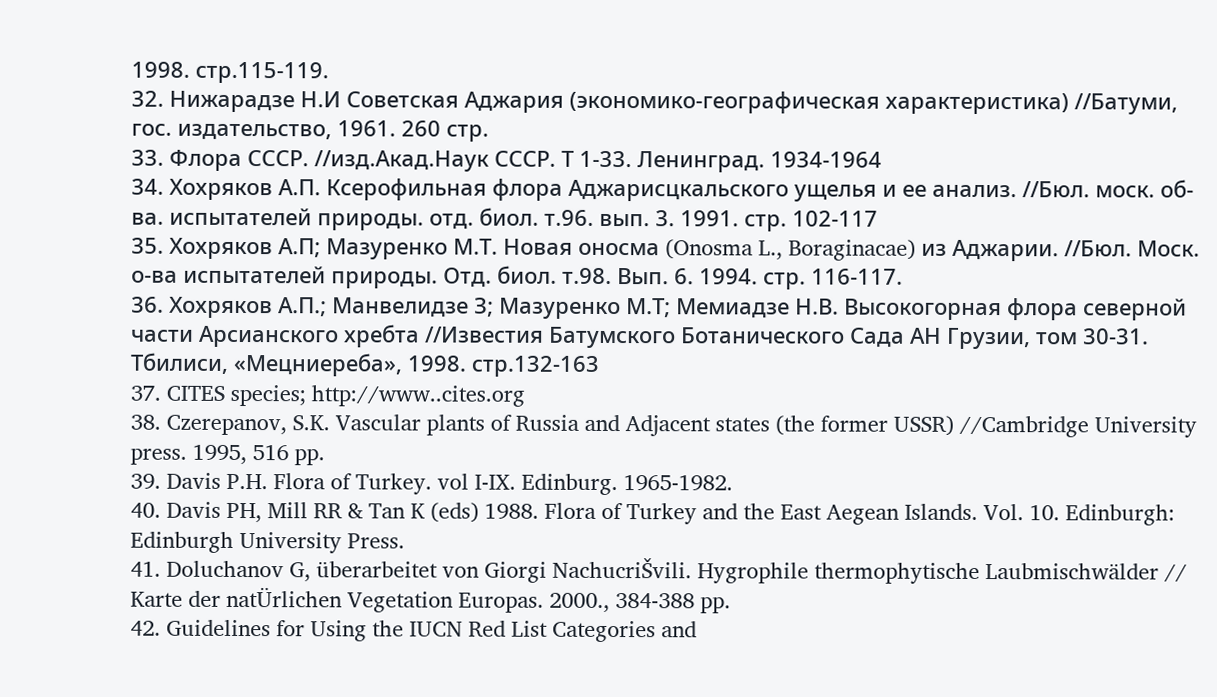1998. стр.115-119.
32. Нижарадзе Н.И Советская Аджария (экономико-географическая характеристика) //Батуми, гос. издательство, 1961. 260 стр.
33. Флора СССР. //изд.Акад.Наук СССР. Т 1-33. Ленинград. 1934-1964
34. Хохряков А.П. Ксерофильная флора Аджарисцкальского ущелья и ее анализ. //Бюл. моск. об-ва. испытателей природы. отд. биол. т.96. вып. 3. 1991. стр. 102-117
35. Хохряков А.П; Мазуренко М.Т. Новая оносма (Onosma L., Boraginacae) из Аджарии. //Бюл. Моск. о-ва испытателей природы. Отд. биол. т.98. Вып. 6. 1994. стр. 116-117.
36. Хохряков А.П.; Манвелидзе З; Мазуренко М.Т; Мемиадзе Н.В. Высокогорная флора северной части Арсианского хребта //Известия Батумского Ботанического Сада АН Грузии, том 30-31. Тбилиси, «Мецниереба», 1998. стр.132-163
37. CITES species; http://www..cites.org
38. Czerepanov, S.K. Vascular plants of Russia and Adjacent states (the former USSR) //Cambridge University press. 1995, 516 pp.
39. Davis P.H. Flora of Turkey. vol I-IX. Edinburg. 1965-1982.
40. Davis PH, Mill RR & Tan K (eds) 1988. Flora of Turkey and the East Aegean Islands. Vol. 10. Edinburgh: Edinburgh University Press.
41. Doluchanov G, überarbeitet von Giorgi NachucriŠvili. Hygrophile thermophytische Laubmischwälder // Karte der natÜrlichen Vegetation Europas. 2000., 384-388 pp.
42. Guidelines for Using the IUCN Red List Categories and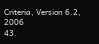Criteria, Version 6.2, 2006
43.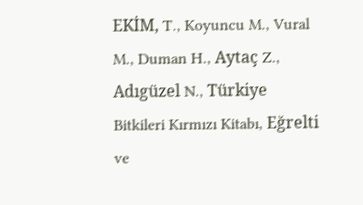EKİM, T., Koyuncu M., Vural M., Duman H., Aytaç Z., Adıgüzel N., Türkiye Bitkileri Kırmızı Kitabı, Eğrelti ve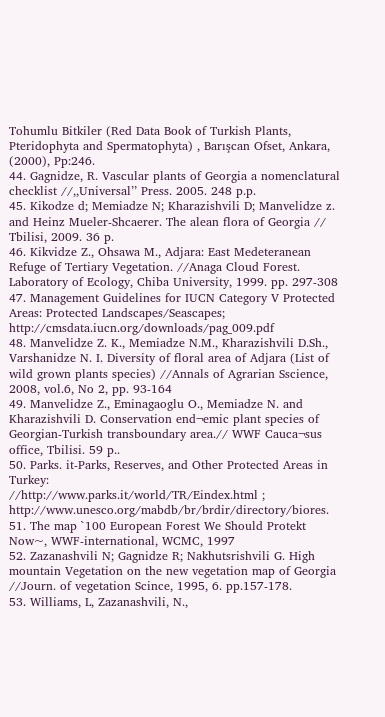Tohumlu Bitkiler (Red Data Book of Turkish Plants, Pteridophyta and Spermatophyta) , Barışcan Ofset, Ankara, (2000), Pp:246.
44. Gagnidze, R. Vascular plants of Georgia a nomenclatural checklist //,,Universal’’ Press. 2005. 248 p.p.
45. Kikodze d; Memiadze N; Kharazishvili D; Manvelidze z. and Heinz Mueler-Shcaerer. The alean flora of Georgia // Tbilisi, 2009. 36 p.
46. Kikvidze Z., Ohsawa M., Adjara: East Medeteranean Refuge of Tertiary Vegetation. //Anaga Cloud Forest. Laboratory of Ecology, Chiba University, 1999. pp. 297-308
47. Management Guidelines for IUCN Category V Protected Areas: Protected Landscapes/Seascapes; http://cmsdata.iucn.org/downloads/pag_009.pdf
48. Manvelidze Z. K., Memiadze N.M., Kharazishvili D.Sh., Varshanidze N. I. Diversity of floral area of Adjara (List of wild grown plants species) //Annals of Agrarian Sscience, 2008, vol.6, No 2, pp. 93-164
49. Manvelidze Z., Eminagaoglu O., Memiadze N. and Kharazishvili D. Conservation end¬emic plant species of Georgian-Turkish transboundary area.// WWF Cauca¬sus office, Tbilisi. 59 p..
50. Parks. it-Parks, Reserves, and Other Protected Areas in Turkey:
//http://www.parks.it/world/TR/Eindex.html ; http://www.unesco.org/mabdb/br/brdir/directory/biores.
51. The map `100 European Forest We Should Protekt Now~, WWF-international, WCMC, 1997
52. Zazanashvili N; Gagnidze R; Nakhutsrishvili G. High mountain Vegetation on the new vegetation map of Georgia //Journ. of vegetation Scince, 1995, 6. pp.157-178.
53. Williams, L, Zazanashvili, N.,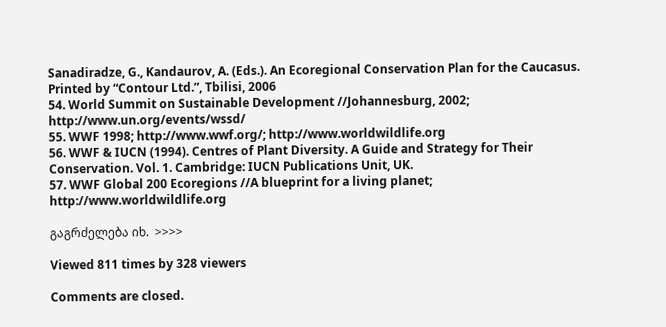Sanadiradze, G., Kandaurov, A. (Eds.). An Ecoregional Conservation Plan for the Caucasus. Printed by “Contour Ltd.”, Tbilisi, 2006
54. World Summit on Sustainable Development //Johannesburg, 2002;
http://www.un.org/events/wssd/
55. WWF 1998; http://www.wwf.org/; http://www.worldwildlife.org
56. WWF & IUCN (1994). Centres of Plant Diversity. A Guide and Strategy for Their Conservation. Vol. 1. Cambridge: IUCN Publications Unit, UK.
57. WWF Global 200 Ecoregions //A blueprint for a living planet; http://www.worldwildlife.org

გაგრძელება იხ.  >>>>

Viewed 811 times by 328 viewers

Comments are closed.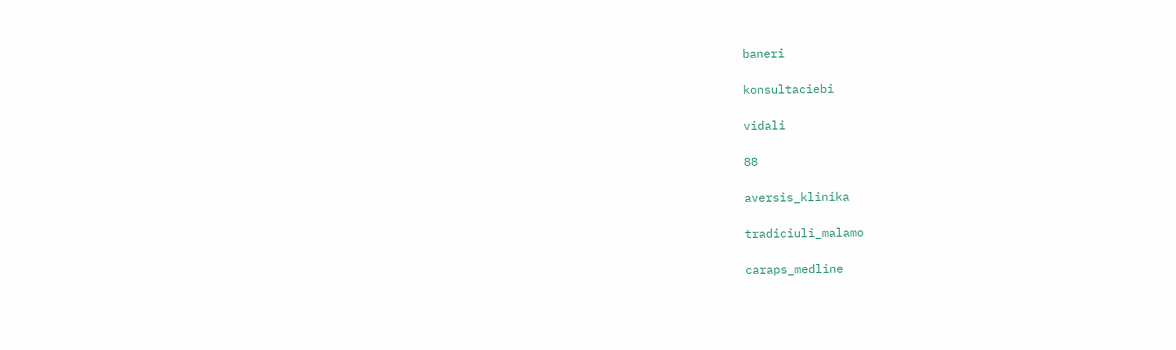baneri

konsultaciebi

vidali

88

aversis_klinika

tradiciuli_malamo

caraps_medline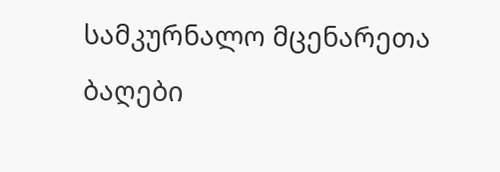სამკურნალო მცენარეთა ბაღები